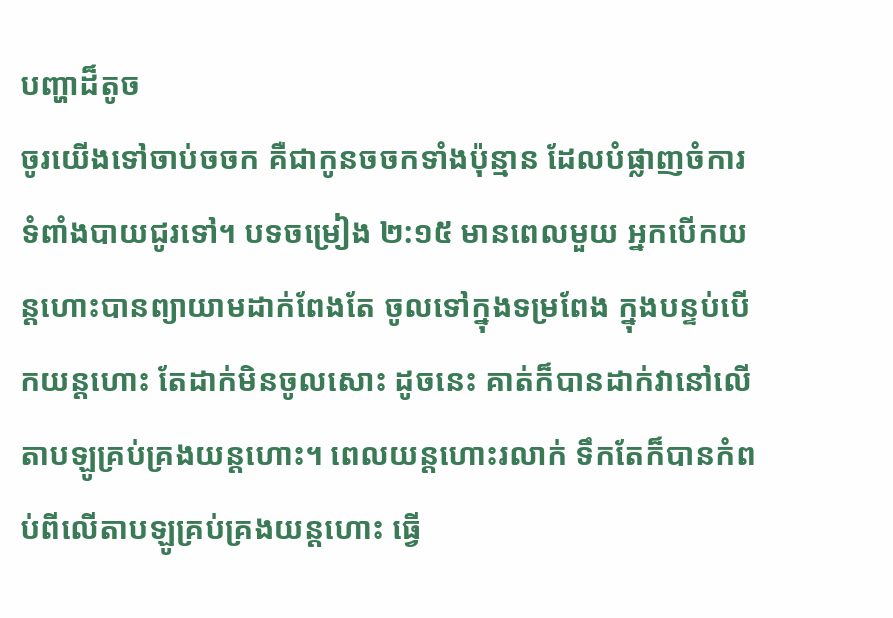បញ្ហាដ៏តូច
ចូរយើងទៅចាប់ចចក គឺជាកូនចចកទាំងប៉ុន្មាន ដែលបំផ្លាញចំការទំពាំងបាយជូរទៅ។ បទចម្រៀង ២:១៥ មានពេលមួយ អ្នកបើកយន្តហោះបានព្យាយាមដាក់ពែងតែ ចូលទៅក្នុងទម្រពែង ក្នុងបន្ទប់បើកយន្តហោះ តែដាក់មិនចូលសោះ ដូចនេះ គាត់ក៏បានដាក់វានៅលើតាបឡូគ្រប់គ្រងយន្តហោះ។ ពេលយន្តហោះរលាក់ ទឹកតែក៏បានកំពប់ពីលើតាបឡូគ្រប់គ្រងយន្តហោះ ធ្វើ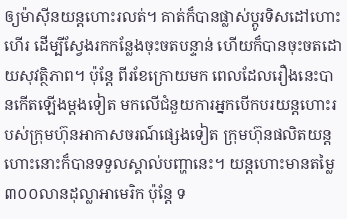ឲ្យម៉ាស៊ីនយន្តហោះរលត់។ គាត់ក៏បានផ្លាស់ប្តូរទិសដៅហោះហើរ ដើម្បីស្វែងរកកន្លែងចុះចតបន្ទាន់ ហើយក៏បានចុះចតដោយសុវត្ថិភាព។ ប៉ុន្តែ ពីរខែក្រោយមក ពេលដែលរឿងនេះបានកើតឡើងម្តងទៀត មកលើជំនួយការអ្នកបើកបរយន្តហោះរបស់ក្រុមហ៊ុនអាកាសចរណ៍ផ្សេងទៀត ក្រុមហ៊ុនផលិតយន្តហោះនោះក៏បានទទួលស្គាល់បញ្ហានេះ។ យន្តហោះមានតម្លៃ៣០០លានដុល្លាអាមេរិក ប៉ុន្តែ ទ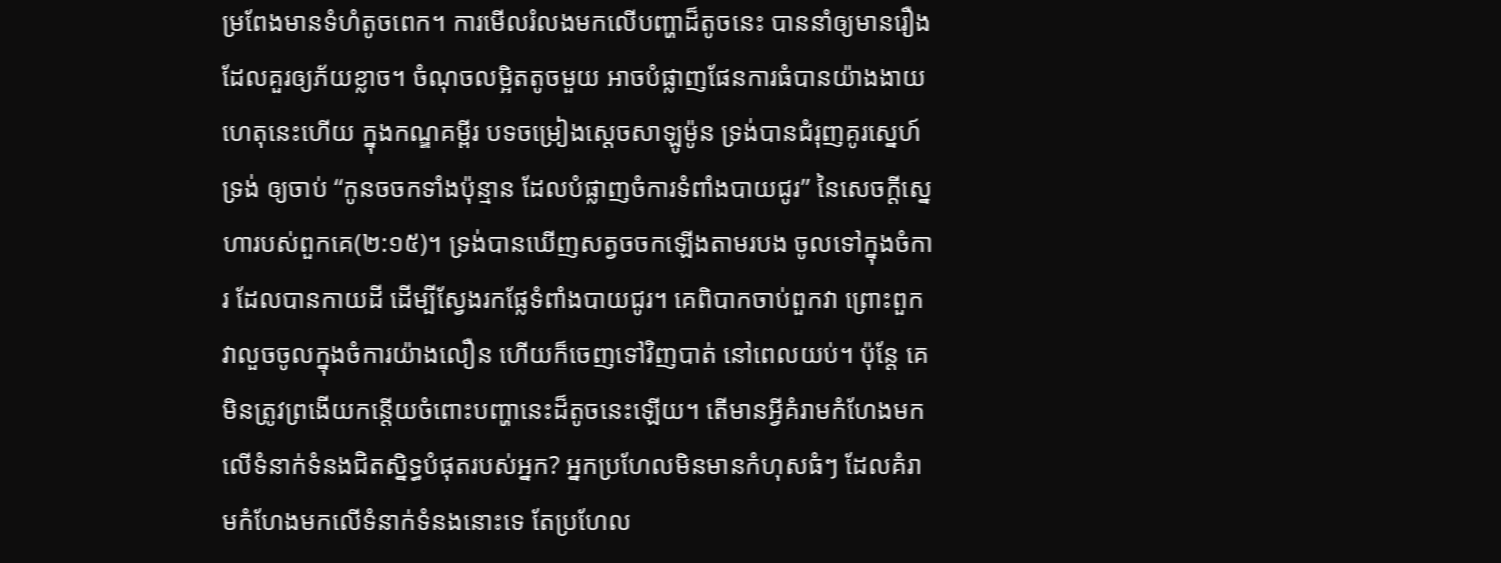ម្រពែងមានទំហំតូចពេក។ ការមើលរំលងមកលើបញ្ហាដ៏តូចនេះ បាននាំឲ្យមានរឿងដែលគួរឲ្យភ័យខ្លាច។ ចំណុចលម្អិតតូចមួយ អាចបំផ្លាញផែនការធំបានយ៉ាងងាយ ហេតុនេះហើយ ក្នុងកណ្ឌគម្ពីរ បទចម្រៀងស្តេចសាឡូម៉ូន ទ្រង់បានជំរុញគូរស្នេហ៍ទ្រង់ ឲ្យចាប់ “កូនចចកទាំងប៉ុន្មាន ដែលបំផ្លាញចំការទំពាំងបាយជូរ” នៃសេចក្តីស្នេហារបស់ពួកគេ(២:១៥)។ ទ្រង់បានឃើញសត្វចចកឡើងតាមរបង ចូលទៅក្នុងចំការ ដែលបានកាយដី ដើម្បីស្វែងរកផ្លែទំពាំងបាយជូរ។ គេពិបាកចាប់ពួកវា ព្រោះពួកវាលួចចូលក្នុងចំការយ៉ាងលឿន ហើយក៏ចេញទៅវិញបាត់ នៅពេលយប់។ ប៉ុន្តែ គេមិនត្រូវព្រងើយកន្តើយចំពោះបញ្ហានេះដ៏តូចនេះឡើយ។ តើមានអ្វីគំរាមកំហែងមកលើទំនាក់ទំនងជិតស្និទ្ធបំផុតរបស់អ្នក? អ្នកប្រហែលមិនមានកំហុសធំៗ ដែលគំរាមកំហែងមកលើទំនាក់ទំនងនោះទេ តែប្រហែល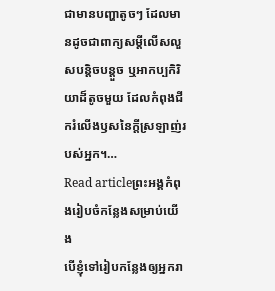ជាមានបញ្ហាតូចៗ ដែលមានដូចជាពាក្យសម្តីលើសលួសបន្តិចបន្តួច ឬអាកប្បកិរិយាដ៏តូចមួយ ដែលកំពុងជីករំលើងឫសនៃក្តីស្រឡាញ់របស់អ្នក។…
Read articleព្រះអង្គកំពុងរៀបចំកន្លែងសម្រាប់យើង
បើខ្ញុំទៅរៀបកន្លែងឲ្យអ្នករា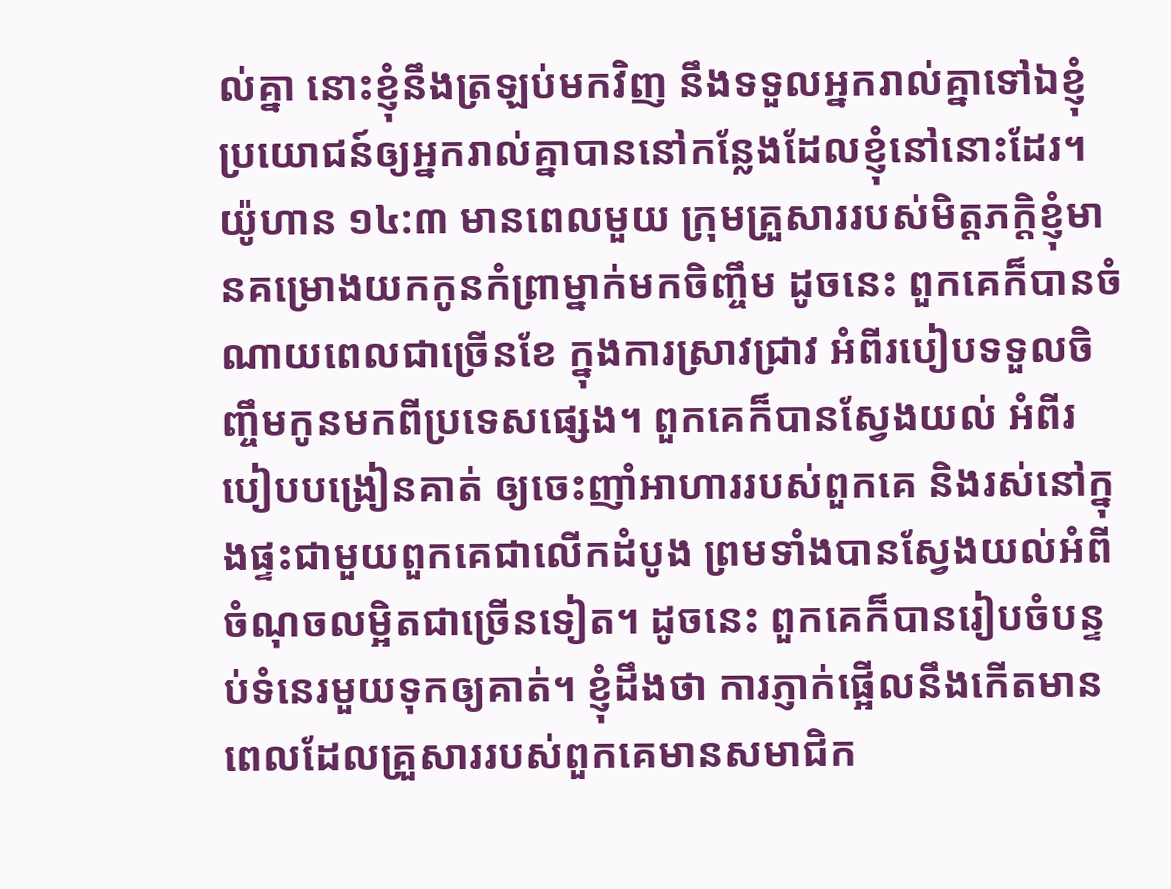ល់គ្នា នោះខ្ញុំនឹងត្រឡប់មកវិញ នឹងទទួលអ្នករាល់គ្នាទៅឯខ្ញុំ ប្រយោជន៍ឲ្យអ្នករាល់គ្នាបាននៅកន្លែងដែលខ្ញុំនៅនោះដែរ។ យ៉ូហាន ១៤:៣ មានពេលមួយ ក្រុមគ្រួសាររបស់មិត្តភក្តិខ្ញុំមានគម្រោងយកកូនកំព្រាម្នាក់មកចិញ្ចឹម ដូចនេះ ពួកគេក៏បានចំណាយពេលជាច្រើនខែ ក្នុងការស្រាវជ្រាវ អំពីរបៀបទទួលចិញ្ចឹមកូនមកពីប្រទេសផ្សេង។ ពួកគេក៏បានស្វែងយល់ អំពីរបៀបបង្រៀនគាត់ ឲ្យចេះញាំអាហាររបស់ពួកគេ និងរស់នៅក្នុងផ្ទះជាមួយពួកគេជាលើកដំបូង ព្រមទាំងបានស្វែងយល់អំពីចំណុចលម្អិតជាច្រើនទៀត។ ដូចនេះ ពួកគេក៏បានរៀបចំបន្ទប់ទំនេរមួយទុកឲ្យគាត់។ ខ្ញុំដឹងថា ការភ្ញាក់ផ្អើលនឹងកើតមាន ពេលដែលគ្រួសាររបស់ពួកគេមានសមាជិក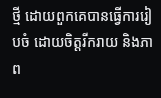ថ្មី ដោយពួកគេបានធ្វើការរៀបចំ ដោយចិត្តរីករាយ និងភាព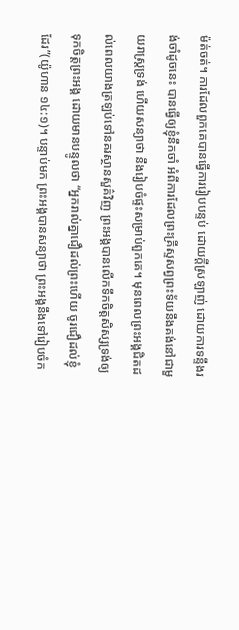ម៉ត់ចត់។ ការដែលពួកគេបានធ្វើការរៀបបន្ទប់ ដោយក្តីស្រឡាញ់ ដោយការទន្ទឹងរង់ចាំដូចនេះ បានធ្វើឲ្យខ្ញុំនឹកចាំ អំពីការដែលព្រះគ្រីស្ទសព្វព្រះទ័យនឹងគង់នៅជាមួយរាស្រ្តទ្រង់ ហើយសន្យាថា នឹងរៀបចំផ្ទះសម្រាប់ពួកគេ។ មុនពេលព្រះអង្គជិតដល់ពេលយាងត្រឡប់ទៅនគរស្ថានសួគ៌វិញ ព្រះអង្គបានលើកទឹកចិត្តសិស្សទ្រង់ឲ្យទុកចិត្តព្រះអង្គ ដោយមានបន្ទូលថា “អ្នករាល់គ្នាជឿដល់ព្រះហើយ ចូរជឿដល់ខ្ញុំដែរ”(យ៉ូហាន ១៤:១)។ បន្ទាប់មក ព្រះអង្គបានសន្យាថា ព្រះអង្គនឹងទៅរៀបចំក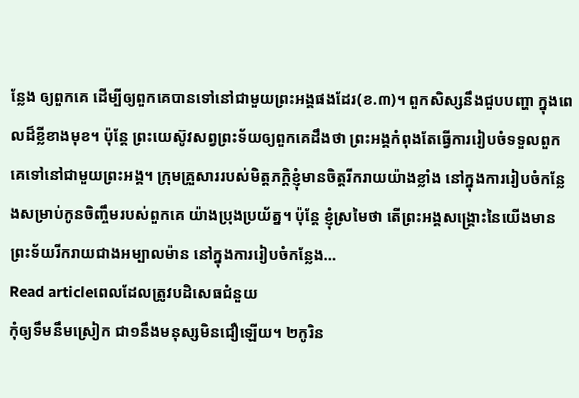ន្លែង ឲ្យពួកគេ ដើម្បីឲ្យពួកគេបានទៅនៅជាមួយព្រះអង្គផងដែរ(ខ.៣)។ ពួកសិស្សនឹងជួបបញ្ហា ក្នុងពេលដ៏ខ្លីខាងមុខ។ ប៉ុន្តែ ព្រះយេស៊ូវសព្វព្រះទ័យឲ្យពួកគេដឹងថា ព្រះអង្គកំពុងតែធ្វើការរៀបចំទទួលពួកគេទៅនៅជាមួយព្រះអង្គ។ ក្រុមគ្រួសាររបស់មិត្តភក្តិខ្ញុំមានចិត្តរីករាយយ៉ាងខ្លាំង នៅក្នុងការរៀបចំកន្លែងសម្រាប់កូនចិញ្ចឹមរបស់ពួកគេ យ៉ាងប្រុងប្រយ័ត្ន។ ប៉ុន្តែ ខ្ញុំស្រមៃថា តើព្រះអង្គសង្រ្គោះនៃយើងមានព្រះទ័យរីករាយជាងអម្បាលម៉ាន នៅក្នុងការរៀបចំកន្លែង…
Read articleពេលដែលត្រូវបដិសេធជំនួយ
កុំឲ្យទឹមនឹមស្រៀក ជា១នឹងមនុស្សមិនជឿឡើយ។ ២កូរិន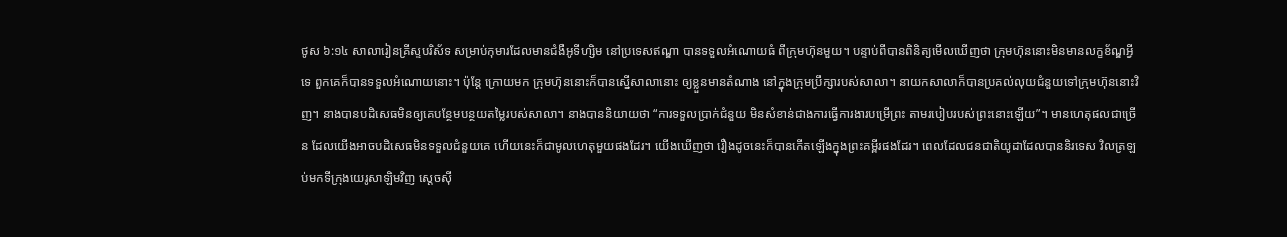ថូស ៦:១៤ សាលារៀនគ្រីស្ទបរិស័ទ សម្រាប់កុមារដែលមានជំងឺអូទីហ្សិម នៅប្រទេសឥណ្ឌា បានទទួលអំណោយធំ ពីក្រុមហ៊ុនមួយ។ បន្ទាប់ពីបានពិនិត្យមើលឃើញថា ក្រុមហ៊ុននោះមិនមានលក្ខខ័ណ្ឌអ្វីទេ ពួកគេក៏បានទទួលអំណោយនោះ។ ប៉ុន្តែ ក្រោយមក ក្រុមហ៊ុននោះក៏បានស្នើសាលានោះ ឲ្យខ្លួនមានតំណាង នៅក្នុងក្រុមប្រឹក្សារបស់សាលា។ នាយកសាលាក៏បានប្រគល់លុយជំនួយទៅក្រុមហ៊ុននោះវិញ។ នាងបានបដិសេធមិនឲ្យគេបន្ថែមបន្ថយតម្លៃរបស់សាលា។ នាងបាននិយាយថា “ការទទួលប្រាក់ជំនួយ មិនសំខាន់ជាងការធ្វើការងារបម្រើព្រះ តាមរបៀបរបស់ព្រះនោះឡើយ”។ មានហេតុផលជាច្រើន ដែលយើងអាចបដិសេធមិនទទួលជំនួយគេ ហើយនេះក៏ជាមូលហេតុមួយផងដែរ។ យើងឃើញថា រឿងដូចនេះក៏បានកើតឡើងក្នុងព្រះគម្ពីរផងដែរ។ ពេលដែលជនជាតិយូដាដែលបាននិរទេស វិលត្រឡប់មកទីក្រុងយេរូសាឡិមវិញ ស្តេចស៊ី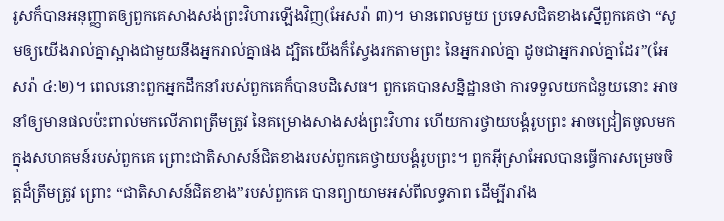រូសក៏បានអនុញ្ញាតឲ្យពួកគេសាងសង់ព្រះវិហារឡើងវិញ(អែសរ៉ា ៣)។ មានពេលមួយ ប្រទេសជិតខាងស្នើពួកគេថា “សូមឲ្យយើងរាល់គ្នាស្អាងជាមួយនឹងអ្នករាល់គ្នាផង ដ្បិតយើងក៏ស្វែងរកតាមព្រះ នៃអ្នករាល់គ្នា ដូចជាអ្នករាល់គ្នាដែរ”(អែសរ៉ា ៤:២)។ ពេលនោះពួកអ្នកដឹកនាំរបស់ពួកគេក៏បានបដិសេធ។ ពួកគេបានសន្និដ្ឋានថា ការទទួលយកជំនួយនោះ អាចនាំឲ្យមានផលប៉ះពាល់មកលើភាពត្រឹមត្រូវ នៃគម្រោងសាងសង់ព្រះវិហារ ហើយការថ្វាយបង្គំរូបព្រះ អាចជ្រៀតចូលមកក្នុងសហគមន៍របស់ពួកគេ ព្រោះជាតិសាសន៍ជិតខាងរបស់ពួកគេថ្វាយបង្គំរូបព្រះ។ ពួកអ៊ីស្រាអែលបានធ្វើការសម្រេចចិត្តដ៏ត្រឹមត្រូវ ព្រោះ “ជាតិសាសន៍ជិតខាង”របស់ពួកគេ បានព្យាយាមអស់ពីលទ្ធភាព ដើម្បីរារាំង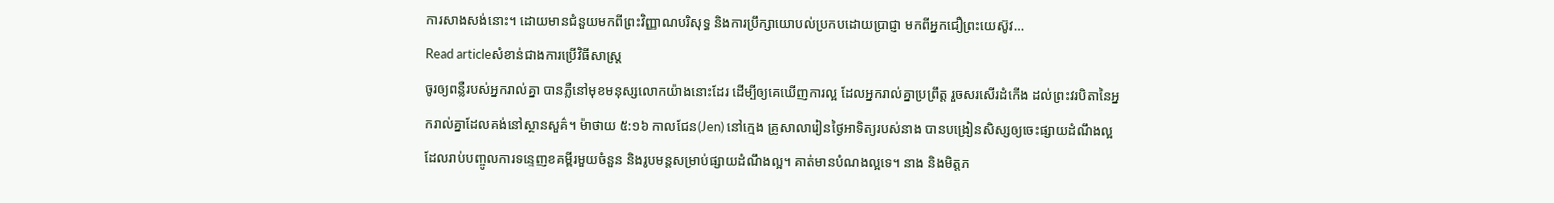ការសាងសង់នោះ។ ដោយមានជំនួយមកពីព្រះវិញ្ញាណបរិសុទ្ធ និងការប្រឹក្សាយោបល់ប្រកបដោយប្រាជ្ញា មកពីអ្នកជឿព្រះយេស៊ូវ…
Read articleសំខាន់ជាងការប្រើវិធីសាស្រ្ត
ចូរឲ្យពន្លឺរបស់អ្នករាល់គ្នា បានភ្លឺនៅមុខមនុស្សលោកយ៉ាងនោះដែរ ដើម្បីឲ្យគេឃើញការល្អ ដែលអ្នករាល់គ្នាប្រព្រឹត្ត រួចសរសើរដំកើង ដល់ព្រះវរបិតានៃអ្នករាល់គ្នាដែលគង់នៅស្ថានសួគ៌។ ម៉ាថាយ ៥:១៦ កាលជែន(Jen) នៅក្មេង គ្រូសាលារៀនថ្ងៃអាទិត្យរបស់នាង បានបង្រៀនសិស្សឲ្យចេះផ្សាយដំណឹងល្អ ដែលរាប់បញ្ចូលការទន្ទេញខគម្ពីរមួយចំនួន និងរូបមន្តសម្រាប់ផ្សាយដំណឹងល្អ។ គាត់មានបំណងល្អទេ។ នាង និងមិត្តភ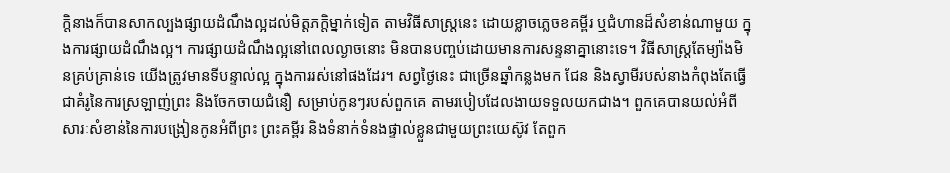ក្តិនាងក៏បានសាកល្បងផ្សាយដំណឹងល្អដល់មិត្តភក្តិម្នាក់ទៀត តាមវិធីសាស្រ្តនេះ ដោយខ្លាចភ្លេចខគម្ពីរ ឬជំហានដ៏សំខាន់ណាមួយ ក្នុងការផ្សាយដំណឹងល្អ។ ការផ្សាយដំណឹងល្អនៅពេលល្ងាចនោះ មិនបានបញ្ចប់ដោយមានការសន្ទនាគ្នានោះទេ។ វិធីសាស្រ្តតែម្យ៉ាងមិនគ្រប់គ្រាន់ទេ យើងត្រូវមានទីបន្ទាល់ល្អ ក្នុងការរស់នៅផងដែរ។ សព្វថ្ងៃនេះ ជាច្រើនឆ្នាំកន្លងមក ជែន និងស្វាមីរបស់នាងកំពុងតែធ្វើជាគំរូនៃការស្រឡាញ់ព្រះ និងចែកចាយជំនឿ សម្រាប់កូនៗរបស់ពួកគេ តាមរបៀបដែលងាយទទួលយកជាង។ ពួកគេបានយល់អំពីសារៈសំខាន់នៃការបង្រៀនកូនអំពីព្រះ ព្រះគម្ពីរ និងទំនាក់ទំនងផ្ទាល់ខ្លួនជាមួយព្រះយេស៊ូវ តែពួក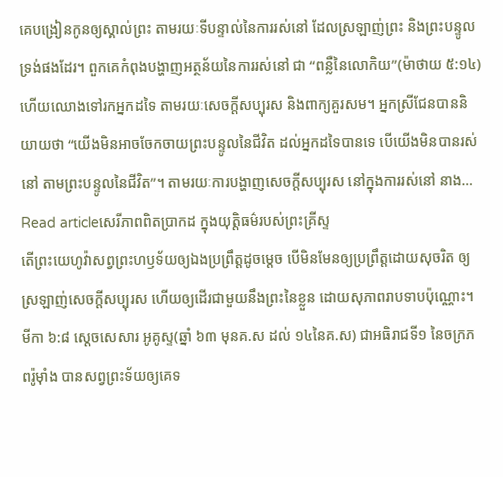គេបង្រៀនកូនឲ្យស្គាល់ព្រះ តាមរយៈទីបន្ទាល់នៃការរស់នៅ ដែលស្រឡាញ់ព្រះ និងព្រះបន្ទូលទ្រង់ផងដែរ។ ពួកគេកំពុងបង្ហាញអត្ថន័យនៃការរស់នៅ ជា “ពន្លឺនៃលោកិយ”(ម៉ាថាយ ៥:១៤) ហើយឈោងទៅរកអ្នកដទៃ តាមរយៈសេចក្តីសប្បុរស និងពាក្យគួរសម។ អ្នកស្រីជែនបាននិយាយថា “យើងមិនអាចចែកចាយព្រះបន្ទូលនៃជីវិត ដល់អ្នកដទៃបានទេ បើយើងមិនបានរស់នៅ តាមព្រះបន្ទូលនៃជីវិត”។ តាមរយៈការបង្ហាញសេចក្តីសប្បុរស នៅក្នុងការរស់នៅ នាង…
Read articleសេរីភាពពិតប្រាកដ ក្នុងយុត្តិធម៌របស់ព្រះគ្រីស្ទ
តើព្រះយេហូវ៉ាសព្វព្រះហឫទ័យឲ្យឯងប្រព្រឹត្តដូចម្តេច បើមិនមែនឲ្យប្រព្រឹត្តដោយសុចរិត ឲ្យស្រឡាញ់សេចក្តីសប្បុរស ហើយឲ្យដើរជាមួយនឹងព្រះនៃខ្លួន ដោយសុភាពរាបទាបប៉ុណ្ណោះ។ មីកា ៦:៨ ស្តេចសេសារ អូគូស្ទ(ឆ្នាំ ៦៣ មុនគ.ស ដល់ ១៤នៃគ.ស) ជាអធិរាជទី១ នៃចក្រភពរ៉ូម៉ាំង បានសព្វព្រះទ័យឲ្យគេទ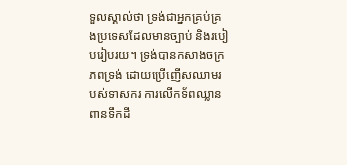ទួលស្គាល់ថា ទ្រង់ជាអ្នកគ្រប់គ្រងប្រទេសដែលមានច្បាប់ និងរបៀបរៀបរយ។ ទ្រង់បានកសាងចក្រភពទ្រង់ ដោយប្រើញើសឈាមរបស់ទាសករ ការលើកទ័ពឈ្លានពានទឹកដី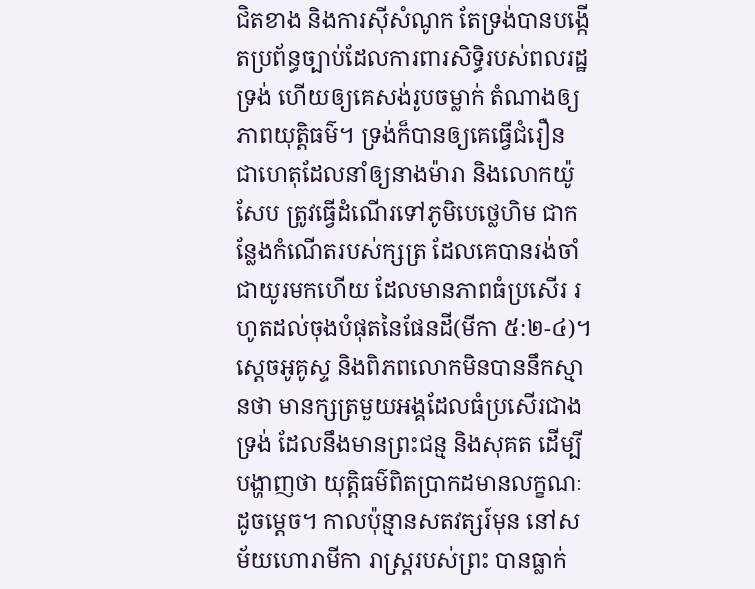ជិតខាង និងការស៊ីសំណូក តែទ្រង់បានបង្កើតប្រព័ន្ធច្បាប់ដែលការពារសិទ្ធិរបស់ពលរដ្ឋទ្រង់ ហើយឲ្យគេសង់រូបចម្លាក់ តំណាងឲ្យភាពយុត្តិធម៌។ ទ្រង់ក៏បានឲ្យគេធ្វើជំរឿន ជាហេតុដែលនាំឲ្យនាងម៉ារា និងលោកយ៉ូសែប ត្រូវធ្វើដំណើរទៅភូមិបេថ្លេហិម ជាកន្លែងកំណើតរបស់ក្សត្រ ដែលគេបានរង់ចាំជាយូរមកហើយ ដែលមានភាពធំប្រសើរ រហូតដល់ចុងបំផុតនៃផែនដី(មីកា ៥:២-៤)។ ស្តេចអូគូស្ទ និងពិភពលោកមិនបាននឹកស្មានថា មានក្សត្រមួយអង្គដែលធំប្រសើរជាងទ្រង់ ដែលនឹងមានព្រះជន្ម និងសុគត ដើម្បីបង្ហាញថា យុត្តិធម៌ពិតប្រាកដមានលក្ខណៈដូចម្តេច។ កាលប៉ុន្មានសតវត្សរ៍មុន នៅសម័យហោរាមីកា រាស្រ្តរបស់ព្រះ បានធ្លាក់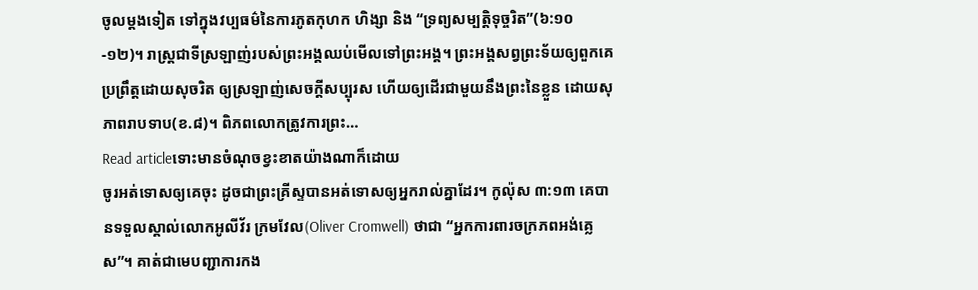ចូលម្តងទៀត ទៅក្នុងវប្បធម៌នៃការភូតកុហក ហិង្សា និង “ទ្រព្យសម្បត្តិទុច្ចរិត”(៦:១០-១២)។ រាស្រ្តជាទីស្រឡាញ់របស់ព្រះអង្គឈប់មើលទៅព្រះអង្គ។ ព្រះអង្គសព្វព្រះទ័យឲ្យពួកគេប្រព្រឹត្តដោយសុចរិត ឲ្យស្រឡាញ់សេចក្តីសប្បុរស ហើយឲ្យដើរជាមួយនឹងព្រះនៃខ្លួន ដោយសុភាពរាបទាប(ខ.៨)។ ពិភពលោកត្រូវការព្រះ…
Read articleទោះមានចំណុចខ្វះខាតយ៉ាងណាក៏ដោយ
ចូរអត់ទោសឲ្យគេចុះ ដូចជាព្រះគ្រីស្ទបានអត់ទោសឲ្យអ្នករាល់គ្នាដែរ។ កូល៉ុស ៣:១៣ គេបានទទួលស្គាល់លោកអូលីវ័រ ក្រមវែល(Oliver Cromwell) ថាជា “អ្នកការពារចក្រភពអង់គ្លេស”។ គាត់ជាមេបញ្ជាការកង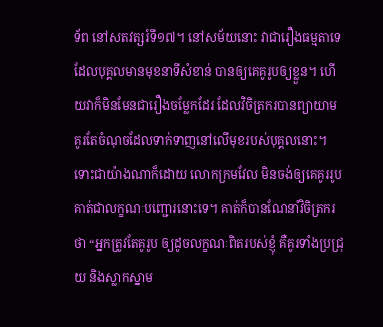ទ័ព នៅសតវត្សរ៍ទី១៧។ នៅសម័យនោះ វាជារឿងធម្មតាទេ ដែលបុគ្គលមានមុខនាទីសំខាន់ បានឲ្យគេគូរូបឲ្យខ្លួន។ ហើយវាក៏មិនមែនជារឿងចម្លែកដែរ ដែលវិចិត្រករបានព្យាយាមគូរតែចំណុចដែលទាក់ទាញនៅលើមុខរបស់បុគ្គលនោះ។ ទោះជាយ៉ាងណាក៏ដោយ លោកក្រមវែល មិនចង់ឲ្យគេគូររូបគាត់ជាលក្ខណៈបញ្ជោរនោះទេ។ គាត់ក៏បានណែនាំវិចិត្រករថា “អ្នកត្រូវតែគូរូប ឲ្យដូចលក្ខណៈពិតរបស់ខ្ញុំ គឺគូរទាំងប្រជ្រុយ និងស្លាកស្នាម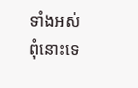ទាំងអស់ ពុំនោះទេ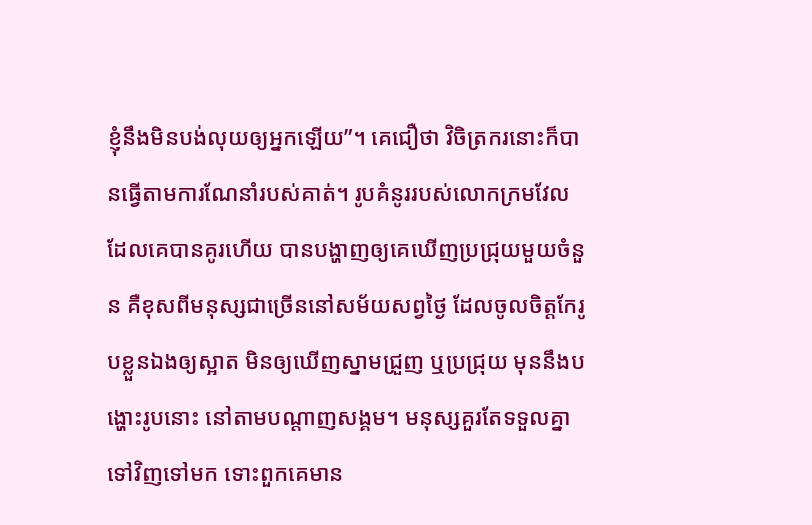ខ្ញុំនឹងមិនបង់លុយឲ្យអ្នកឡើយ”។ គេជឿថា វិចិត្រករនោះក៏បានធ្វើតាមការណែនាំរបស់គាត់។ រូបគំនូររបស់លោកក្រមវែលដែលគេបានគូរហើយ បានបង្ហាញឲ្យគេឃើញប្រជ្រុយមួយចំនួន គឺខុសពីមនុស្សជាច្រើននៅសម័យសព្វថ្ងៃ ដែលចូលចិត្តកែរូបខ្លួនឯងឲ្យស្អាត មិនឲ្យឃើញស្នាមជ្រួញ ឬប្រជ្រុយ មុននឹងបង្ហោះរូបនោះ នៅតាមបណ្តាញសង្គម។ មនុស្សគួរតែទទួលគ្នាទៅវិញទៅមក ទោះពួកគេមាន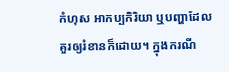កំហុស អាកប្បកិរិយា ឬបញ្ហាដែលគួរឲ្យរំខានក៏ដោយ។ ក្នុងករណី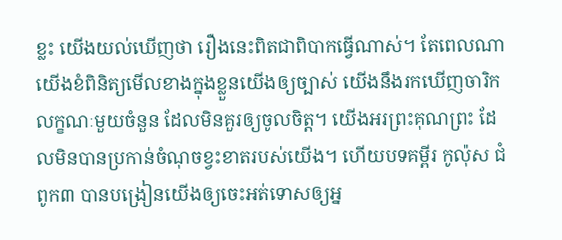ខ្លះ យើងយល់ឃើញថា រឿងនេះពិតជាពិបាកធ្វើណាស់។ តែពេលណាយើងខំពិនិត្យមើលខាងក្នុងខ្លួនយើងឲ្យច្បាស់ យើងនឹងរកឃើញចារិកលក្ខណៈមួយចំនួន ដែលមិនគួរឲ្យចូលចិត្ត។ យើងអរព្រះគុណព្រះ ដែលមិនបានប្រកាន់ចំណុចខ្វះខាតរបស់យើង។ ហើយបទគម្ពីរ កូល៉ុស ជំពូក៣ បានបង្រៀនយើងឲ្យចេះអត់ទោសឲ្យអ្ន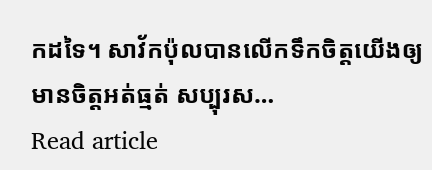កដទៃ។ សាវ័កប៉ុលបានលើកទឹកចិត្តយើងឲ្យមានចិត្តអត់ធ្មត់ សប្បុរស…
Read article